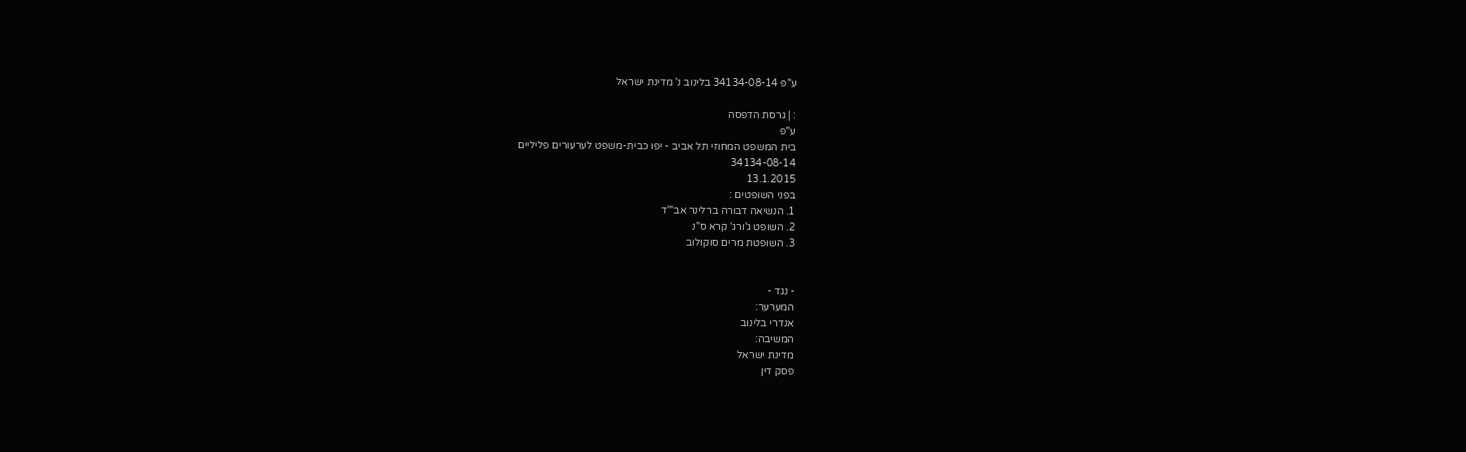ע"פ 34134-08-14 בלינוב נ' מדינת ישראל

: | גרסת הדפסה
ע"פ
בית המשפט המחוזי תל אביב - יפו כבית-משפט לערעורים פליליים
34134-08-14
13.1.2015
בפני השופטים :
1. הנשיאה דבורה ברלינר אב"'ד
2. השופט ג'ורג' קרא ס"נ
3. השופטת מרים סוקולוב


- נגד -
המערער:
אנדרי בלינוב
המשיבה:
מדינת ישראל
פסק דין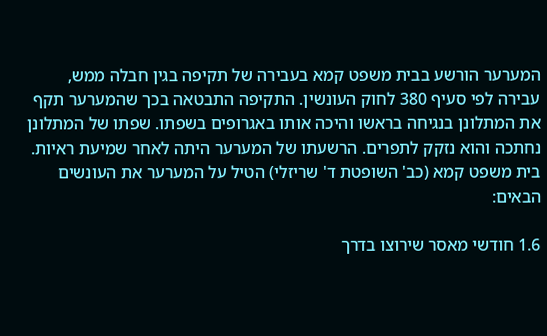המערער הורשע בבית משפט קמא בעבירה של תקיפה בגין חבלה ממש, עבירה לפי סעיף 380 לחוק העונשין. התקיפה התבטאה בכך שהמערער תקף את המתלונן בנגיחה בראשו והיכה אותו באגרופים בשפתו. שפתו של המתלונן נחתכה והוא נזקק לתפרים. הרשעתו של המערער היתה לאחר שמיעת ראיות. בית משפט קמא (כב' השופטת ד' שריזלי) הטיל על המערער את העונשים הבאים:

1.6 חודשי מאסר שירוצו בדרך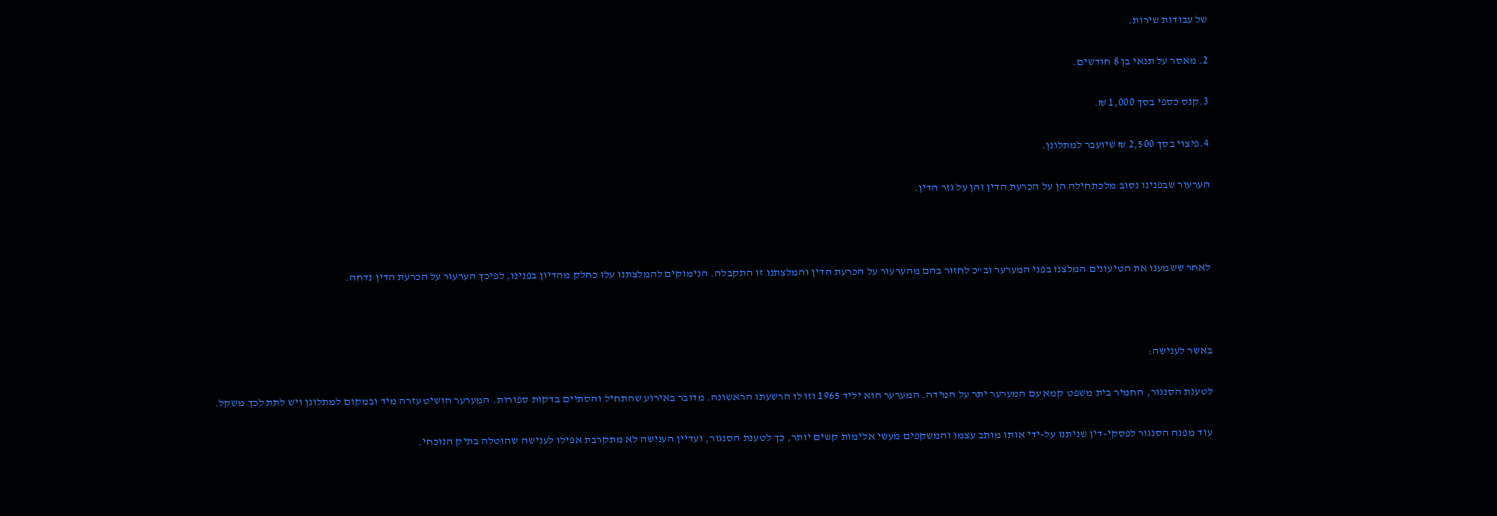של עבודות שירות.

2. מאסר על תנאי בן 8 חודשים.

3.קנס כספי בסך 1,000 ₪.

4.פיצוי בסך 2,500 ₪ שיועבר למתלונן.

הערעור שבפנינו נסוב מלכתחילה הן על הכרעת הדין והן על גזר הדין.



לאחר ששמענו את הטיעונים המלצנו בפני המערער וב"כ לחזור בהם מהערעור על הכרעת הדין והמלצתנו זו התקבלה. הנימוקים להמלצתנו עלו כחלק מהדיון בפנינו, לפיכך הערעור על הכרעת הדין נדחה.



באשר לענישה:

לטענת הסנגור, החמיר בית משפט קמא עם המערער יתר על המידה. המערער הוא יליד 1965 וזו לו הרשעתו הראשונה. מדובר באירוע שהתחיל והסתיים בדקות ספורות. המערער הושיט עזרה מיד ובמקום למתלונן ויש לתת לכך משקל.

עוד מפנה הסנגור לפסקי-דין שניתנו על-ידי אותו מותב עצמו והמשקפים מעשי אלימות קשים יותר, כך לטענת הסנגור, ועדיין הענישה לא מתקרבת אפילו לענישה שהוטלה בתיק הנוכחי.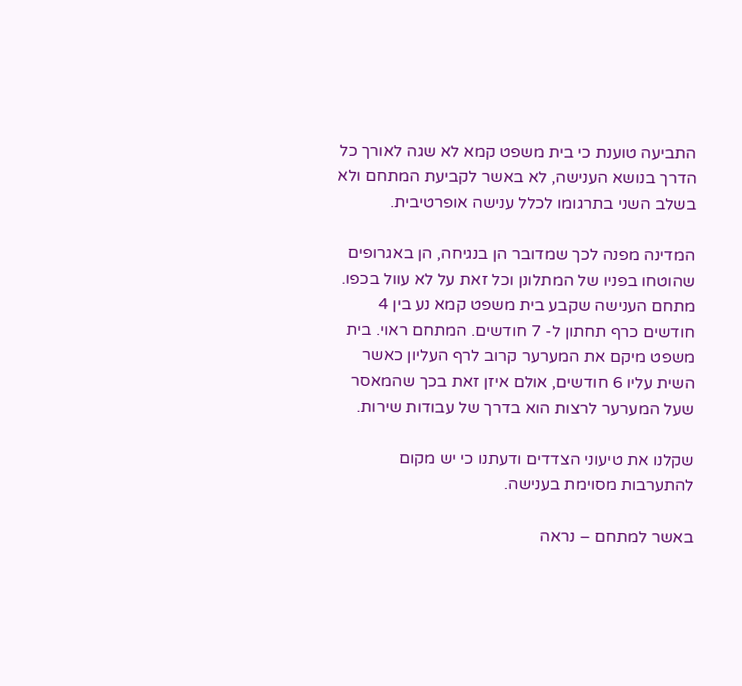התביעה טוענת כי בית משפט קמא לא שגה לאורך כל הדרך בנושא הענישה, לא באשר לקביעת המתחם ולא בשלב השני בתרגומו לכלל ענישה אופרטיבית.

המדינה מפנה לכך שמדובר הן בנגיחה, הן באגרופים שהוטחו בפניו של המתלונן וכל זאת על לא עוול בכפו. מתחם הענישה שקבע בית משפט קמא נע בין 4 חודשים כרף תחתון ל- 7 חודשים. המתחם ראוי. בית משפט מיקם את המערער קרוב לרף העליון כאשר השית עליו 6 חודשים, אולם איזן זאת בכך שהמאסר שעל המערער לרצות הוא בדרך של עבודות שירות.

שקלנו את טיעוני הצדדים ודעתנו כי יש מקום להתערבות מסוימת בענישה.

באשר למתחם – נראה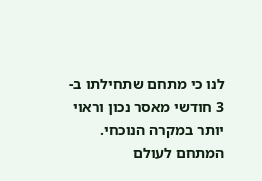לנו כי מתחם שתחילתו ב- 3 חודשי מאסר נכון וראוי יותר במקרה הנוכחי. המתחם לעולם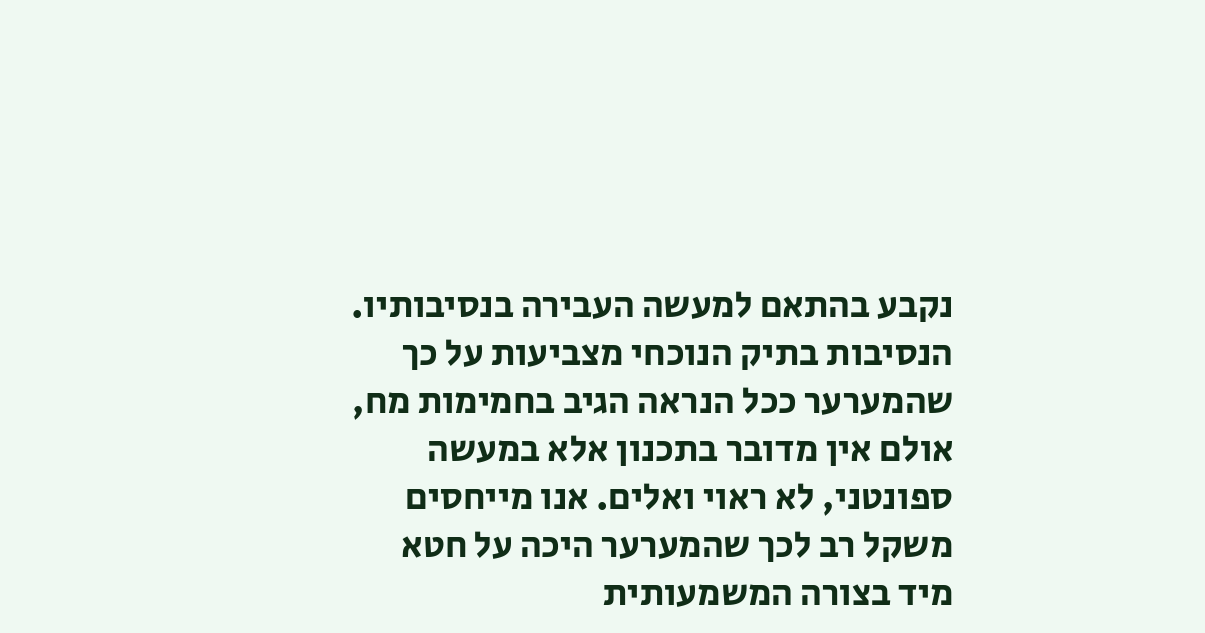נקבע בהתאם למעשה העבירה בנסיבותיו. הנסיבות בתיק הנוכחי מצביעות על כך שהמערער ככל הנראה הגיב בחמימות מח, אולם אין מדובר בתכנון אלא במעשה ספונטני, לא ראוי ואלים. אנו מייחסים משקל רב לכך שהמערער היכה על חטא מיד בצורה המשמעותית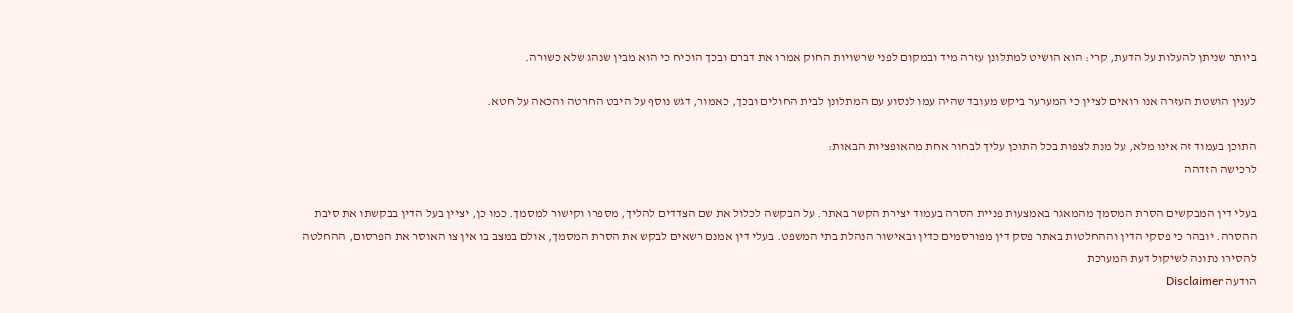ביותר שניתן להעלות על הדעת, קרי: הוא הושיט למתלונן עזרה מיד ובמקום לפני שרשויות החוק אמרו את דברם ובכך הוכיח כי הוא מבין שנהג שלא כשורה.

לענין הושטת העזרה אנו רואים לציין כי המערער ביקש מעובד שהיה עמו לנסוע עם המתלונן לבית החולים ובכך, כאמור, דגש נוסף על היבט החרטה והכאה על חטא.

התוכן בעמוד זה אינו מלא, על מנת לצפות בכל התוכן עליך לבחור אחת מהאופציות הבאות:
לרכישה הזדהה

בעלי דין המבקשים הסרת המסמך מהמאגר באמצעות פניית הסרה בעמוד יצירת הקשר באתר. על הבקשה לכלול את שם הצדדים להליך, מספרו וקישור למסמך. כמו כן, יציין בעל הדין בבקשתו את סיבת ההסרה. יובהר כי פסקי הדין וההחלטות באתר פסק דין מפורסמים כדין ובאישור הנהלת בתי המשפט. בעלי דין אמנם רשאים לבקש את הסרת המסמך, אולם במצב בו אין צו האוסר את הפרסום, ההחלטה להסירו נתונה לשיקול דעת המערכת
הודעה Disclaimer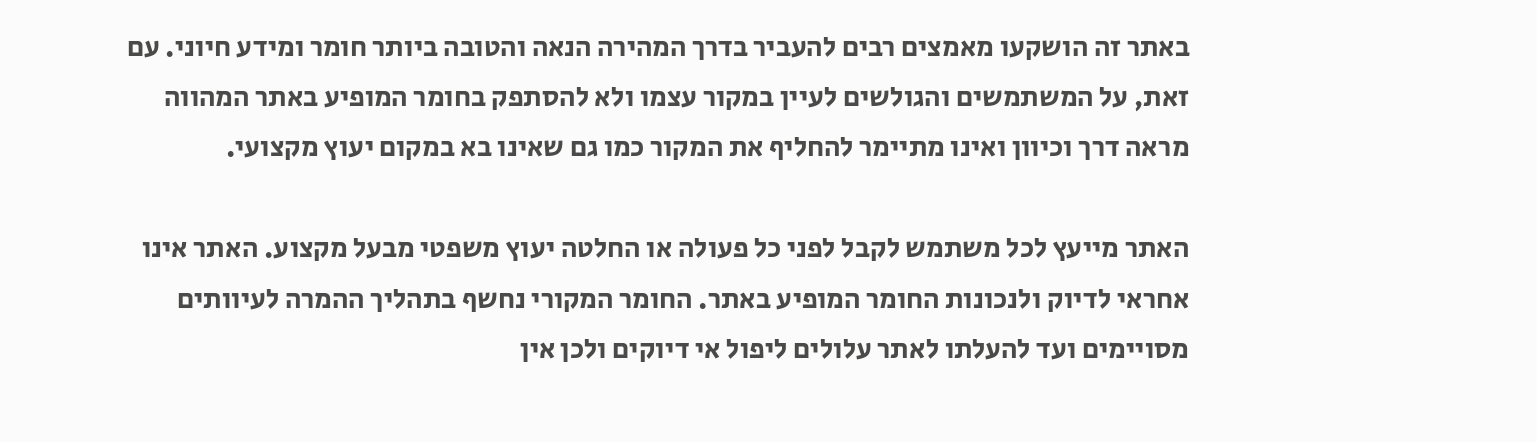באתר זה הושקעו מאמצים רבים להעביר בדרך המהירה הנאה והטובה ביותר חומר ומידע חיוני. עם זאת, על המשתמשים והגולשים לעיין במקור עצמו ולא להסתפק בחומר המופיע באתר המהווה מראה דרך וכיוון ואינו מתיימר להחליף את המקור כמו גם שאינו בא במקום יעוץ מקצועי.

האתר מייעץ לכל משתמש לקבל לפני כל פעולה או החלטה יעוץ משפטי מבעל מקצוע. האתר אינו אחראי לדיוק ולנכונות החומר המופיע באתר. החומר המקורי נחשף בתהליך ההמרה לעיוותים מסויימים ועד להעלתו לאתר עלולים ליפול אי דיוקים ולכן אין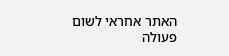האתר אחראי לשום פעולה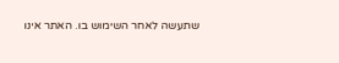שתעשה לאחר השימוש בו. האתר אינו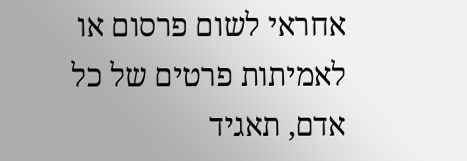אחראי לשום פרסום או לאמיתות פרטים של כל אדם, תאגיד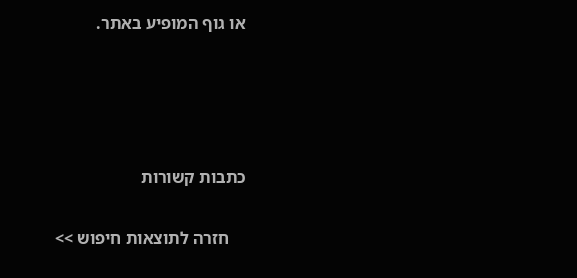או גוף המופיע באתר.




כתבות קשורות

    חזרה לתוצאות חיפוש >>